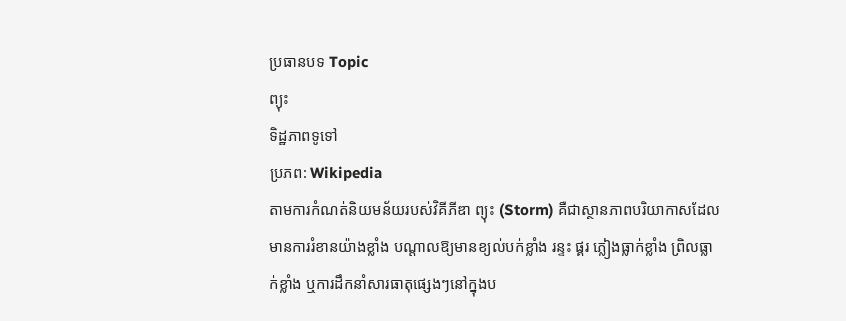ប្រធានបទ Topic
ព្យុះ
ទិដ្ឋភាពទូទៅ
ប្រភព: Wikipedia
តាមការកំណត់និយមន័យរបស់វិគីភីឌា ព្យុះ (Storm) គឺជាស្ថានភាពបរិយាកាសដែលមានការរំខានយ៉ាងខ្លាំង បណ្តាលឱ្យមានខ្យល់បក់ខ្លាំង រន្ទះ ផ្គរ ភ្លៀងធ្លាក់ខ្លាំង ព្រិលធ្លាក់ខ្លាំង ឬការដឹកនាំសារធាតុផ្សេងៗនៅក្នុងប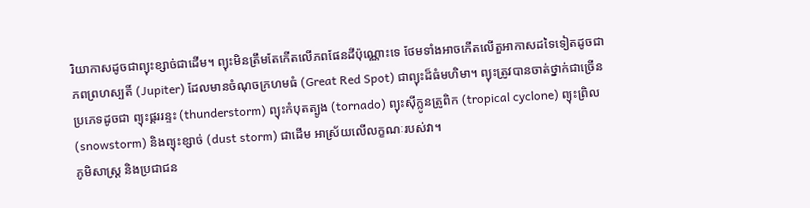រិយាកាសដូចជាព្យុះខ្សាច់ជាដើម។ ព្យុះមិនត្រឹមតែកើតលើភពផែនដីប៉ុណ្ណោះទេ ថែមទាំងអាចកើតលើតួអាកាសដទៃទៀតដូចជា ភពព្រហស្បតិ៍ (Jupiter) ដែលមានចំណុចក្រហមធំ (Great Red Spot) ជាព្យុះដ៏ធំមហិមា។ ព្យុះត្រូវបានចាត់ថ្នាក់ជាច្រើនប្រភេទដូចជា ព្យុះផ្គររន្ទះ (thunderstorm) ព្យុះកំបុតត្បូង (tornado) ព្យុះស៊ីក្លូនត្រូពិក (tropical cyclone) ព្យុះព្រិល (snowstorm) និងព្យុះខ្សាច់ (dust storm) ជាដើម អាស្រ័យលើលក្ខណៈរបស់វា។
ភូមិសាស្ត្រ និងប្រជាជន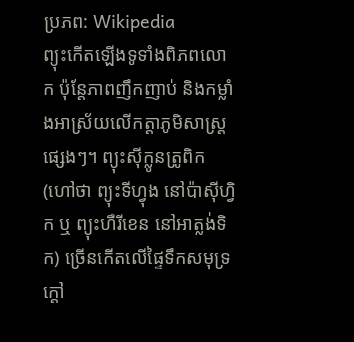ប្រភព: Wikipedia
ព្យុះកើតឡើងទូទាំងពិភពលោក ប៉ុន្តែភាពញឹកញាប់ និងកម្លាំងអាស្រ័យលើកត្តាភូមិសាស្ត្រផ្សេងៗ។ ព្យុះស៊ីក្លូនត្រូពិក (ហៅថា ព្យុះទីហ្វុង នៅប៉ាស៊ីហ្វិក ឬ ព្យុះហឺរីខេន នៅអាត្លង់ទិក) ច្រើនកើតលើផ្ទៃទឹកសមុទ្រក្តៅ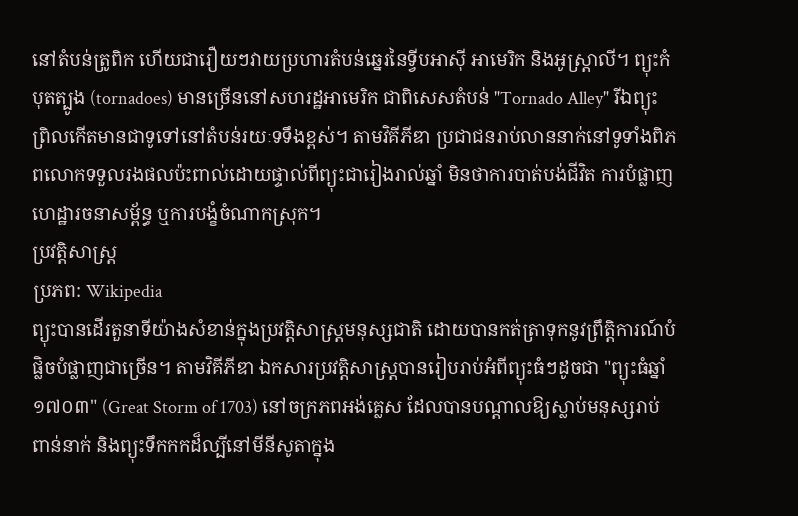នៅតំបន់ត្រូពិក ហើយជារឿយៗវាយប្រហារតំបន់ឆ្នេរនៃទ្វីបអាស៊ី អាមេរិក និងអូស្ត្រាលី។ ព្យុះកំបុតត្បូង (tornadoes) មានច្រើននៅសហរដ្ឋអាមេរិក ជាពិសេសតំបន់ "Tornado Alley" រីឯព្យុះព្រិលកើតមានជាទូទៅនៅតំបន់រយៈទទឹងខ្ពស់។ តាមវិគីភីឌា ប្រជាជនរាប់លាននាក់នៅទូទាំងពិភពលោកទទួលរងផលប៉ះពាល់ដោយផ្ទាល់ពីព្យុះជារៀងរាល់ឆ្នាំ មិនថាការបាត់បង់ជីវិត ការបំផ្លាញហេដ្ឋារចនាសម្ព័ន្ធ ឬការបង្ខំចំណាកស្រុក។
ប្រវត្តិសាស្ត្រ
ប្រភព: Wikipedia
ព្យុះបានដើរតួនាទីយ៉ាងសំខាន់ក្នុងប្រវត្តិសាស្ត្រមនុស្សជាតិ ដោយបានកត់ត្រាទុកនូវព្រឹត្តិការណ៍បំផ្លិចបំផ្លាញជាច្រើន។ តាមវិគីភីឌា ឯកសារប្រវត្តិសាស្ត្របានរៀបរាប់អំពីព្យុះធំៗដូចជា "ព្យុះធំឆ្នាំ១៧០៣" (Great Storm of 1703) នៅចក្រភពអង់គ្លេស ដែលបានបណ្តាលឱ្យស្លាប់មនុស្សរាប់ពាន់នាក់ និងព្យុះទឹកកកដ៏ល្បីនៅមីនីសូតាក្នុង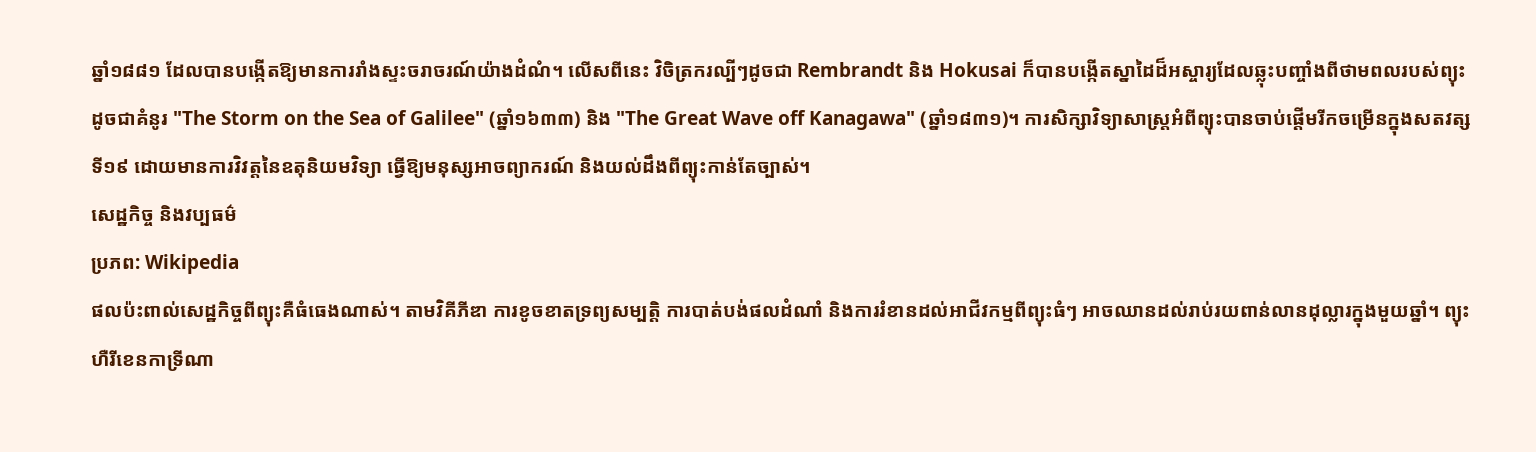ឆ្នាំ១៨៨១ ដែលបានបង្កើតឱ្យមានការរាំងស្ទះចរាចរណ៍យ៉ាងដំណំ។ លើសពីនេះ វិចិត្រករល្បីៗដូចជា Rembrandt និង Hokusai ក៏បានបង្កើតស្នាដៃដ៏អស្ចារ្យដែលឆ្លុះបញ្ចាំងពីថាមពលរបស់ព្យុះ ដូចជាគំនូរ "The Storm on the Sea of Galilee" (ឆ្នាំ១៦៣៣) និង "The Great Wave off Kanagawa" (ឆ្នាំ១៨៣១)។ ការសិក្សាវិទ្យាសាស្ត្រអំពីព្យុះបានចាប់ផ្តើមរីកចម្រើនក្នុងសតវត្សទី១៩ ដោយមានការវិវត្តនៃឧតុនិយមវិទ្យា ធ្វើឱ្យមនុស្សអាចព្យាករណ៍ និងយល់ដឹងពីព្យុះកាន់តែច្បាស់។
សេដ្ឋកិច្ច និងវប្បធម៌
ប្រភព: Wikipedia
ផលប៉ះពាល់សេដ្ឋកិច្ចពីព្យុះគឺធំធេងណាស់។ តាមវិគីភីឌា ការខូចខាតទ្រព្យសម្បត្តិ ការបាត់បង់ផលដំណាំ និងការរំខានដល់អាជីវកម្មពីព្យុះធំៗ អាចឈានដល់រាប់រយពាន់លានដុល្លារក្នុងមួយឆ្នាំ។ ព្យុះហឺរីខេនកាទ្រីណា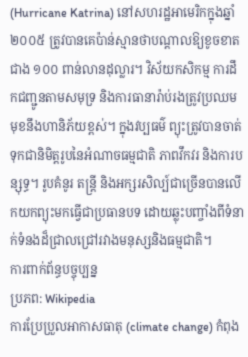(Hurricane Katrina) នៅសហរដ្ឋអាមេរិកក្នុងឆ្នាំ២០០៥ ត្រូវបានគេប៉ាន់ស្មានថាបណ្តាលឱ្យខូចខាតជាង ១០០ ពាន់លានដុល្លារ។ វិស័យកសិកម្ម ការដឹកជញ្ជូនតាមសមុទ្រ និងការធានារ៉ាប់រងត្រូវប្រឈមមុខនឹងហានិភ័យខ្ពស់។ ក្នុងវប្បធម៌ ព្យុះត្រូវបានចាត់ទុកជានិមិត្តរូបនៃអំណាចធម្មជាតិ ភាពវឹកវរ និងការបន្សុទ្ធ។ រូបគំនូរ តន្ត្រី និងអក្សរសិល្ប៍ជាច្រើនបានលើកយកព្យុះមកធ្វើជាប្រធានបទ ដោយឆ្លុះបញ្ចាំងពីទំនាក់ទំនងដ៏ជ្រាលជ្រៅរវាងមនុស្សនិងធម្មជាតិ។
ការពាក់ព័ន្ធបច្ចុប្បន្ន
ប្រភព: Wikipedia
ការប្រែប្រួលអាកាសធាតុ (climate change) កំពុង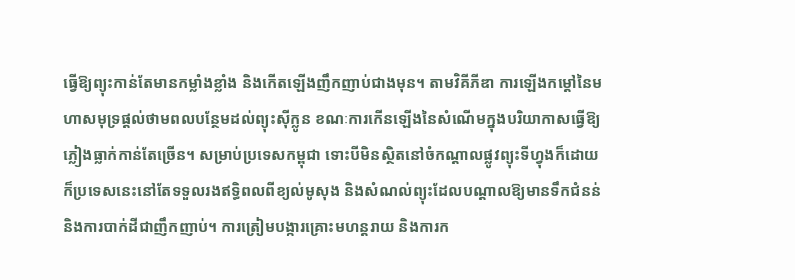ធ្វើឱ្យព្យុះកាន់តែមានកម្លាំងខ្លាំង និងកើតឡើងញឹកញាប់ជាងមុន។ តាមវិគីភីឌា ការឡើងកម្តៅនៃមហាសមុទ្រផ្តល់ថាមពលបន្ថែមដល់ព្យុះស៊ីក្លូន ខណៈការកើនឡើងនៃសំណើមក្នុងបរិយាកាសធ្វើឱ្យភ្លៀងធ្លាក់កាន់តែច្រើន។ សម្រាប់ប្រទេសកម្ពុជា ទោះបីមិនស្ថិតនៅចំកណ្តាលផ្លូវព្យុះទីហ្វុងក៏ដោយ ក៏ប្រទេសនេះនៅតែទទួលរងឥទ្ធិពលពីខ្យល់មូសុង និងសំណល់ព្យុះដែលបណ្តាលឱ្យមានទឹកជំនន់ និងការបាក់ដីជាញឹកញាប់។ ការត្រៀមបង្ការគ្រោះមហន្តរាយ និងការក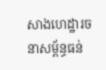សាងហេដ្ឋារចនាសម្ព័ន្ធធន់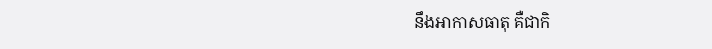នឹងអាកាសធាតុ គឺជាកិ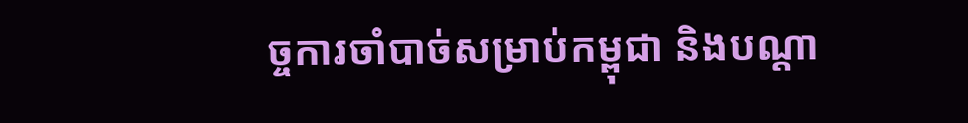ច្ចការចាំបាច់សម្រាប់កម្ពុជា និងបណ្តា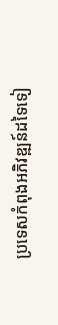ប្រទេសកំពុងអភិវឌ្ឍន៍ដទៃទៀ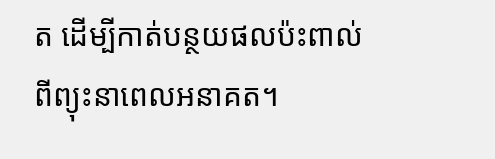ត ដើម្បីកាត់បន្ថយផលប៉ះពាល់ពីព្យុះនាពេលអនាគត។